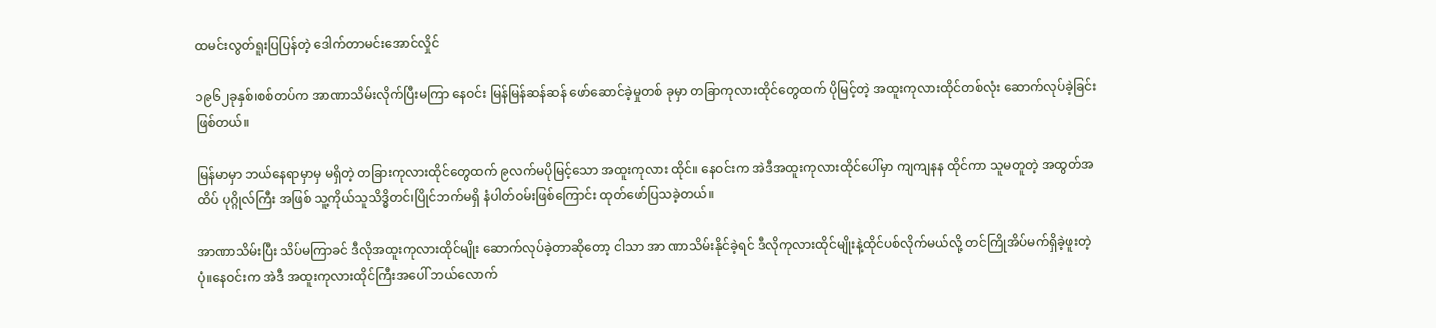ထမင်းလွတ်ရူးပြပြန်တဲ့ ဒေါက်တာမင်းအောင်လှိုင်

၁၉၆၂ခုနှစ်၊စစ်တပ်က အာဏာသိမ်းလိုက်ပြီးမကြာ နေဝင်း မြန်မြန်ဆန်ဆန် ဖော်ဆောင်ခဲ့မှုတစ် ခုမှာ တခြာကုလားထိုင်တွေထက် ပိုမြင့်တဲ့ အထူးကုလားထိုင်တစ်လုံး ဆောက်လုပ်ခဲ့ခြင်းဖြစ်တယ်။

မြန်မာမှာ ဘယ်နေရာမှာမှ မရှိတဲ့ တခြားကုလားထိုင်တွေထက် ၉လက်မပိုမြင့်သော အထူးကုလား ထိုင်။ နေဝင်းက အဲဒီအထူးကုလားထိုင်ပေါ်မှာ ကျကျနန ထိုင်ကာ သူမတူတဲ့ အထွတ်အထိပ် ပုဂ္ဂိုလ်ကြီး အဖြစ် သူ့ကိုယ်သူသိဒ္ဓိတင်၊ပြိုင်ဘက်မရှိ နံပါတ်ဝမ်းဖြစ်ကြောင်း ထုတ်ဖော်ပြသခဲ့တယ်။

အာဏာသိမ်းပြီး သိပ်မကြာခင် ဒီလိုအထူးကုလားထိုင်မျိုး ဆောက်လုပ်ခဲ့တာဆိုတော့ ငါသာ အာ ဏာသိမ်းနိုင်ခဲ့ရင် ဒီလိုကုလားထိုင်မျိုးနဲ့ထိုင်ပစ်လိုက်မယ်လို့ တင်ကြိုအိပ်မက်ရှိခဲ့ဖူးတဲ့ပုံ။နေဝင်းက အဲဒီ အထူးကုလားထိုင်ကြီးအပေါ် ဘယ်လောက်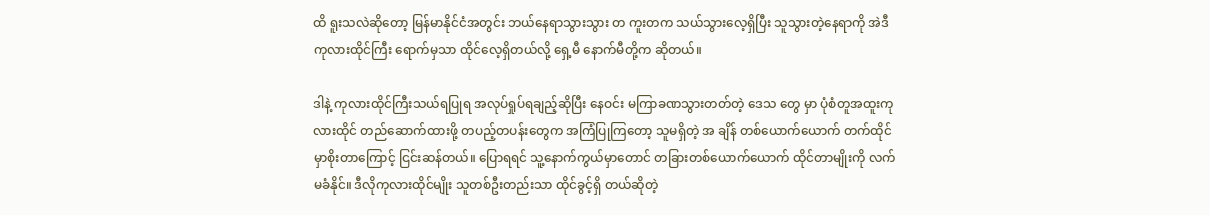ထိ ရူးသလဲဆိုတော့ မြန်မာနိုင်ငံအတွင်း ဘယ်နေရာသွားသွား တ ကူးတက သယ်သွားလေ့ရှိပြီး သူသွားတဲ့နေရာကို အဲဒီကုလားထိုင်ကြီး ရောက်မှသာ ထိုင်လေ့ရှိတယ်လို့ ရှေ့မီ နောက်မီတို့က ဆိုတယ်။

ဒါနဲ့ ကုလားထိုင်ကြီးသယ်ရပြုရ အလုပ်ရှုပ်ရချည့်ဆိုပြီး နေဝင်း မကြာခဏသွားတတ်တဲ့ ဒေသ တွေ မှာ ပုံစံတူအထူးကုလားထိုင် တည်ဆောက်ထားဖို့ တပည့်တပန်းတွေက အကြံပြုကြတော့ သူမရှိတဲ့ အ ချိန် တစ်ယောက်ယောက် တက်ထိုင်မှာစိုးတာကြောင့် ငြင်းဆန်တယ်။ ပြောရရင် သူ့နောက်ကွယ်မှာတောင် တခြားတစ်ယောက်ယောက် ထိုင်တာမျိုးကို လက်မခံနိုင်။ ဒီလိုကုလားထိုင်မျိုး သူတစ်ဦးတည်းသာ ထိုင်ခွင့်ရှိ တယ်ဆိုတဲ့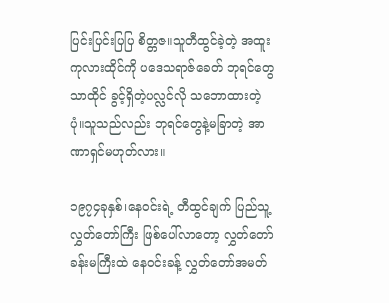ပြင်းပြင်းပြပြ စိတ္တဇ။သူတီထွင်ခဲ့တဲ့ အထူးကုလားထိုင်ကို ပဒေသရာဇ်ခေတ် ဘုရင်တွေသာထိုင် ခွင့်ရှိတဲ့ပလ္လင်လို သဘောထားတဲ့ပုံ။သူသည်လည်း ဘုရင်တွေနဲ့မခြာတဲ့ အာဏာရှင်မဟုတ်လား။

၁၉၇၄ခုနှစ်၊နေဝင်းရဲ့ တီထွင်ချက် ပြည်သူ့လွှတ်တော်ကြီး ဖြစ်ပေါ်လာတော့ လွှတ်တော် ခန်းမကြီးထဲ နေဝင်းခန့် လွှတ်တော်အမတ်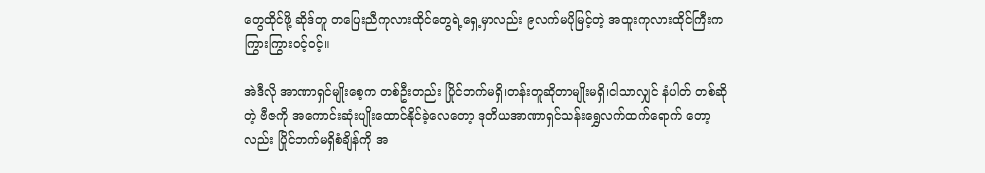တွေထိုင်ဖို့ ဆိုဒ်တူ တပြေးညီကုလားထိုင်တွေရဲ့ရှေ့မှာလည်း ၉လက်မပိုမြင့်တဲ့ အထူးကုလားထိုင်ကြီးက ကြွားကြွားဝင့်ဝင့်။

အဲဒီလို အာဏာရှင်မျိုးစေ့က တစ်ဦးတည်း ပြိုင်ဘက်မရှိ၊တန်းတူဆိုတာမျိုးမရှိ၊ငါသာလျှင် နံပါတ် တစ်ဆိုတဲ့ ဗီဇကို အကောင်းဆုံးပျိုးထောင်နိုင်ခဲ့လေတော့ ဒုတိယအာဏာရှင်သန်းရွှေလက်ထက်ရောက် တော့ လည်း ပြိုင်ဘက်မရှိစံချိန်ကို အ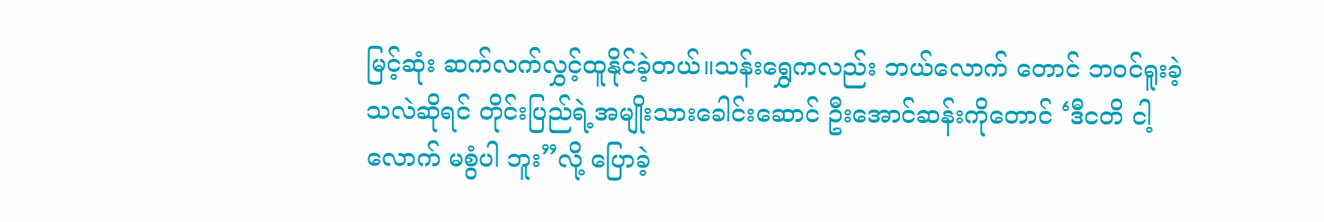မြင့်ဆုံး ဆက်လက်လွှင့်ထူနိုင်ခဲ့တယ်။သန်းရွှေကလည်း ဘယ်လောက် တောင် ဘဝင်ရူးခဲ့သလဲဆိုရင် တိုင်းပြည်ရဲ့အမျိုးသားခေါင်းဆောင် ဦးအောင်ဆန်းကိုတောင် ‘ဒီငတိ ငါ့လောက် မစွံပါ ဘူး”လို့ ပြောခဲ့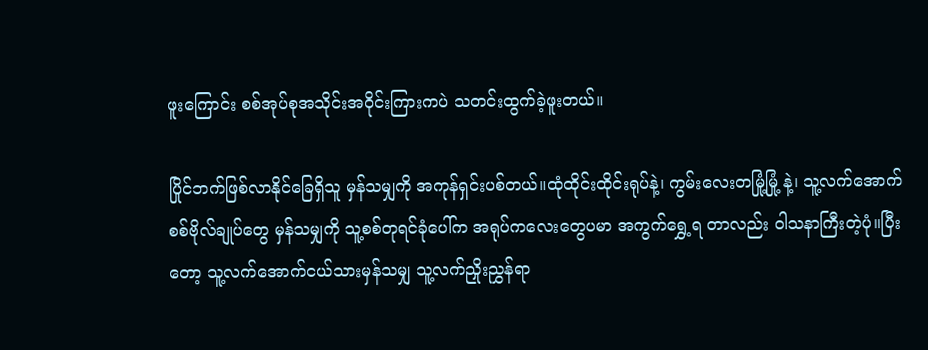ဖူးကြောင်း စစ်အုပ်စုအသိုင်းအဝိုင်းကြားကပဲ သတင်းထွက်ခဲ့ဖူးတယ်။

ပြိုင်ဘက်ဖြစ်လာနိုင်ခြေရှိသူ မှန်သမျှကို အကုန်ရှင်းပစ်တယ်။ထုံထိုင်းထိုင်းရုပ်နဲ့၊ ကွမ်းလေးတမြုံ့မြုံ့ နဲ့၊ သူ့လက်အောက်စစ်ဗိုလ်ချုပ်တွေ မှန်သမျှကို သူ့စစ်တုရင်ခုံပေါ်က အရုပ်ကလေးတွေပမာ အကွက်ရွှေ့ရ တာလည်း ဝါသနာကြီးတဲ့ပုံ။ပြီးတော့ သူ့လက်အောက်ငယ်သားမှန်သမျှ သူ့လက်ညှိုးညွှန်ရာ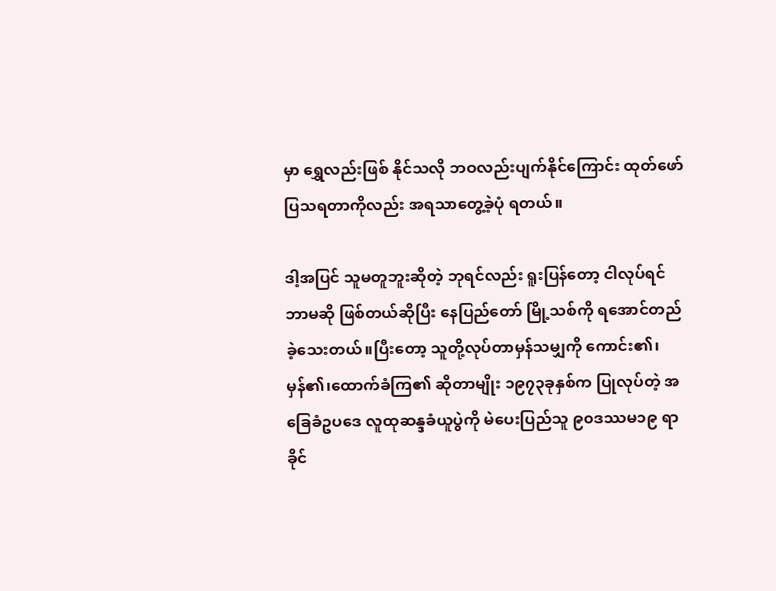မှာ ရွှေလည်းဖြစ် နိုင်သလို ဘဝလည်းပျက်နိုင်ကြောင်း ထုတ်ဖော်ပြသရတာကိုလည်း အရသာတွေ့ခဲ့ပုံ ရတယ်။

ဒါ့အပြင် သူမတူဘူးဆိုတဲ့ ဘုရင်လည်း ရူးပြန်တော့ ငါလုပ်ရင်ဘာမဆို ဖြစ်တယ်ဆိုပြီး နေပြည်တော် မြို့သစ်ကို ရအောင်တည်ခဲ့သေးတယ်။ပြီးတော့ သူတို့လုပ်တာမှန်သမျှကို ကောင်း၏၊မှန်၏၊ထောက်ခံကြ၏ ဆိုတာမျိုး ၁၉၇၃ခုနှစ်က ပြုလုပ်တဲ့ အခြေခံဥပဒေ လူထုဆန္ဒခံယူပွဲကို မဲပေးပြည်သူ ၉၀ဒဿမ၁၉ ရာခိုင်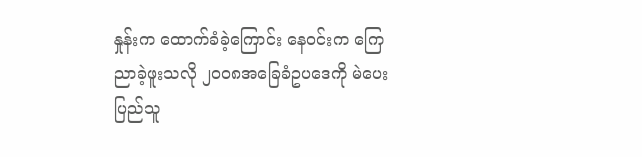နှုန်းက ထောက်ခံခဲ့ကြောင်း နေဝင်းက ကြေညာခဲ့ဖူးသလို ၂၀၀၈အခြေခံဥပဒေကို မဲပေးပြည်သူ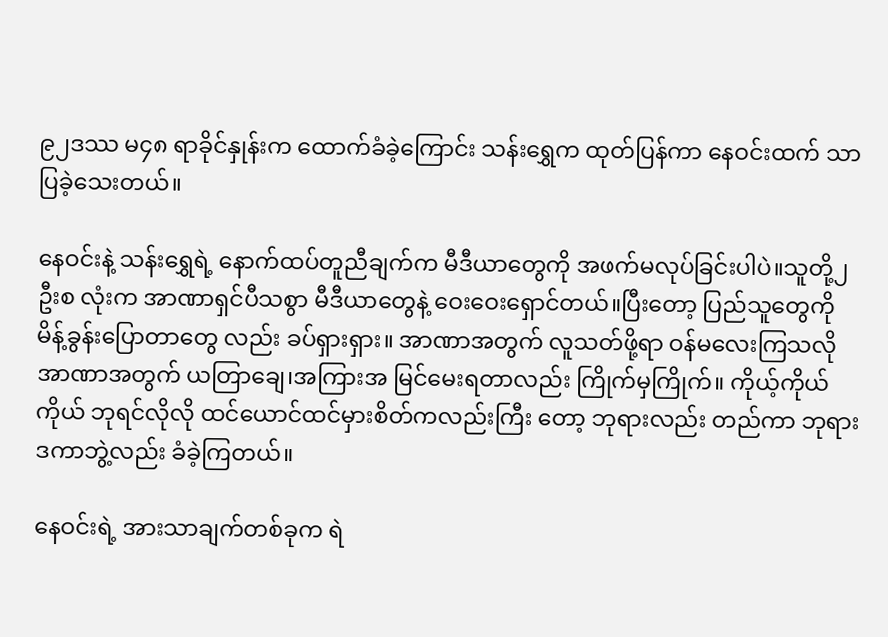၉၂ဒဿ မ၄၈ ရာခိုင်နှုန်းက ထောက်ခံခဲ့ကြောင်း သန်းရွှေက ထုတ်ပြန်ကာ နေဝင်းထက် သာပြခဲ့သေးတယ်။

နေဝင်းနဲ့ သန်းရွှေရဲ့ နောက်ထပ်တူညီချက်က မီဒီယာတွေကို အဖက်မလုပ်ခြင်းပါပဲ။သူတို့၂ဦးစ လုံးက အာဏာရှင်ပီသစွာ မီဒီယာတွေနဲ့ ဝေးဝေးရှောင်တယ်။ပြီးတော့ ပြည်သူတွေကို မိန့်ခွန်းပြောတာတွေ လည်း ခပ်ရှားရှား။ အာဏာအတွက် လူသတ်ဖို့ရာ ဝန်မလေးကြသလို အာဏာအတွက် ယတြာချေ၊အကြားအ မြင်မေးရတာလည်း ကြိုက်မှကြိုက်။ ကိုယ့်ကိုယ်ကိုယ် ဘုရင်လိုလို ထင်ယောင်ထင်မှားစိတ်ကလည်းကြီး တော့ ဘုရားလည်း တည်ကာ ဘုရားဒကာဘွဲ့လည်း ခံခဲ့ကြတယ်။

နေဝင်းရဲ့ အားသာချက်တစ်ခုက ရဲ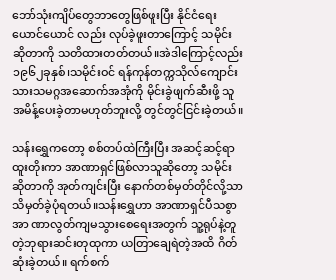ဘော်သုံးကျိပ်တွေဘာတွေဖြစ်ဖူးပြီး နိုင်ငံရေးယောင်ယောင် လည်း လုပ်ခဲ့ဖူးတာကြောင့် သမိုင်းဆိုတာကို သတိထားတတ်တယ်။အဲဒါကြောင့်လည်း ၁၉၆၂ခုနှစ်၊သမိုင်းဝင် ရန်ကုန်တက္ကသိုလ်ကျောင်းသားသမဂ္ဂအဆောက်အအုံကို မိုင်းခွဲဖျက်ဆီးဖို့ သူ အမိန့်ပေးခဲ့တာမဟုတ်ဘူးလို့ တွင်တွင်ငြင်းခဲ့တယ်။

သန်းရွှေကတော့ စစ်တပ်ထဲကြီးပြီး အဆင့်ဆင့်ရာထူးတိုးကာ အာဏာရှင်ဖြစ်လာသူဆိုတော့ သမိုင်း ဆိုတာကို အုတ်ကျင်းပြီး နောက်တစ်မှတ်တိုင်လို့သာ သိမှတ်ခဲ့ပုံရတယ်။သန်းရွှေဟာ အာဏာရှင်ပီသစွာ အာ ဏာလွတ်ကျမသွားစေရေးအတွက် သူ့ရုပ်နဲ့တူတဲ့ဘုရားဆင်းတုထုကာ ယတြာချေရဲတဲ့အထိ ဂိတ်ဆုံးခဲ့တယ်။ ရက်စက်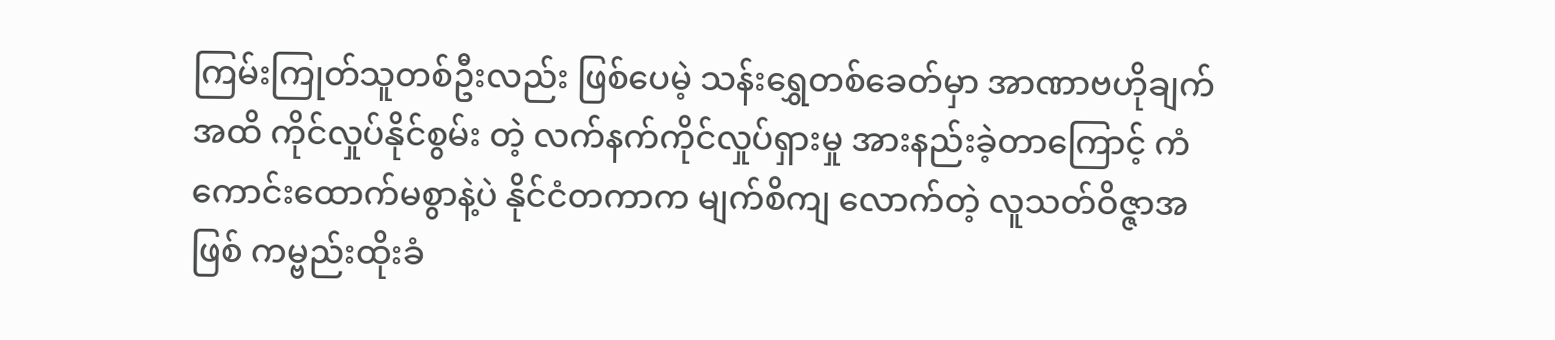ကြမ်းကြုတ်သူတစ်ဦးလည်း ဖြစ်ပေမဲ့ သန်းရွှေတစ်ခေတ်မှာ အာဏာဗဟိုချက်အထိ ကိုင်လှုပ်နိုင်စွမ်း တဲ့ လက်နက်ကိုင်လှုပ်ရှားမှု အားနည်းခဲ့တာကြောင့် ကံကောင်းထောက်မစွာနဲ့ပဲ နိုင်ငံတကာက မျက်စိကျ လောက်တဲ့ လူသတ်ဝိဇ္ဇာအဖြစ် ကမ္ဗည်းထိုးခံ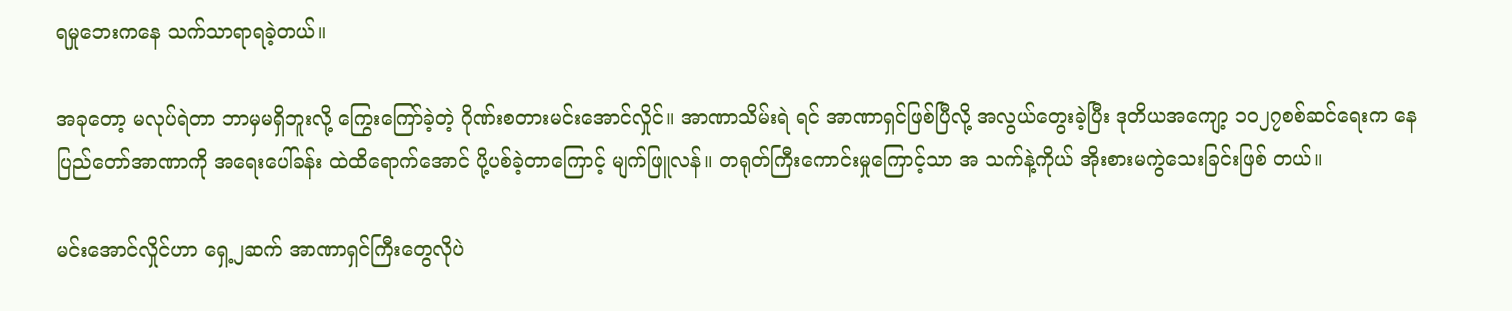ရမှုဘေးကနေ သက်သာရာရခဲ့တယ်။

အခုတော့ မလုပ်ရဲတာ ဘာမှမရှိဘူးလို့ ကြွေးကြော်ခဲ့တဲ့ ဂိုဏ်းစတားမင်းအောင်လှိုင်။ အာဏာသိမ်းရဲ ရင် အာဏာရှင်ဖြစ်ပြီလို့ အလွယ်တွေးခဲ့ပြီး ဒုတိယအကျော့ ၁၀၂၇စစ်ဆင်ရေးက နေပြည်တော်အာဏာကို အရေးပေါ်ခန်း ထဲထိရောက်အောင် ပို့ပစ်ခဲ့တာကြောင့် မျက်ဖြူလန်။ တရုတ်ကြီးကောင်းမှုကြောင့်သာ အ သက်နဲ့ကိုယ် အိုးစားမကွဲသေးခြင်းဖြစ် တယ်။

မင်းအောင်လှိုင်ဟာ ရှေ့၂ဆက် အာဏာရှင်ကြီးတွေလိုပဲ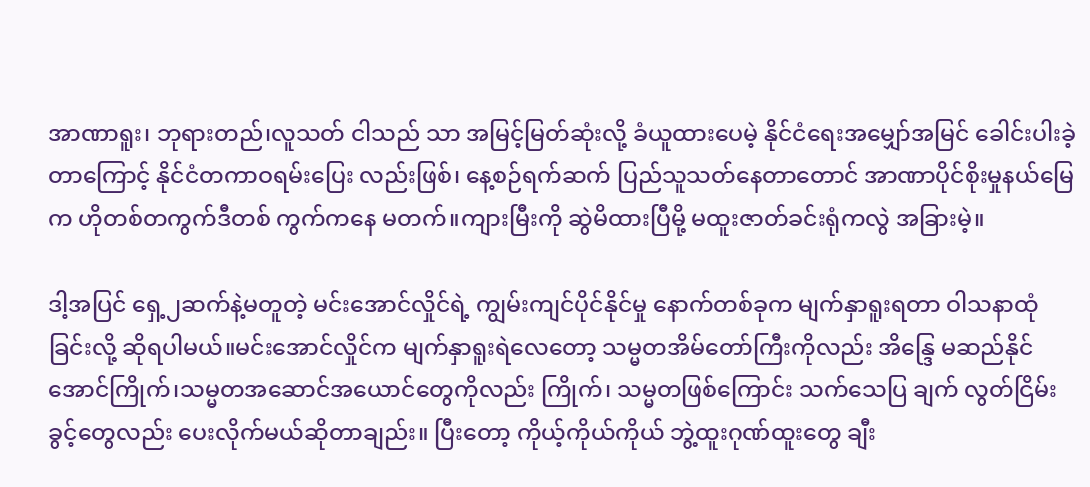အာဏာရူး၊ ဘုရားတည်၊လူသတ် ငါသည် သာ အမြင့်မြတ်ဆုံးလို့ ခံယူထားပေမဲ့ နိုင်ငံရေးအမျှော်အမြင် ခေါင်းပါးခဲ့တာကြောင့် နိုင်ငံတကာဝရမ်းပြေး လည်းဖြစ်၊ နေ့စဉ်ရက်ဆက် ပြည်သူသတ်နေတာတောင် အာဏာပိုင်စိုးမှုနယ်မြေက ဟိုတစ်တကွက်ဒီတစ် ကွက်ကနေ မတက်။ကျားမြီးကို ဆွဲမိထားပြီမို့ မထူးဇာတ်ခင်းရုံကလွဲ အခြားမဲ့။

ဒါ့အပြင် ရှေ့၂ဆက်နဲ့မတူတဲ့ မင်းအောင်လှိုင်ရဲ့ ကျွမ်းကျင်ပိုင်နိုင်မှု နောက်တစ်ခုက မျက်နှာရူးရတာ ဝါသနာထုံခြင်းလို့ ဆိုရပါမယ်။မင်းအောင်လှိုင်က မျက်နှာရူးရဲလေတော့ သမ္မတအိမ်တော်ကြီးကိုလည်း အိန္ဒြေ မဆည်နိုင်အောင်ကြိုက်၊သမ္မတအဆောင်အယောင်တွေကိုလည်း ကြိုက်၊ သမ္မတဖြစ်ကြောင်း သက်သေပြ ချက် လွတ်ငြိမ်းခွင့်တွေလည်း ပေးလိုက်မယ်ဆိုတာချည်း။ ပြီးတော့ ကိုယ့်ကိုယ်ကိုယ် ဘွဲ့ထူးဂုဏ်ထူးတွေ ချီး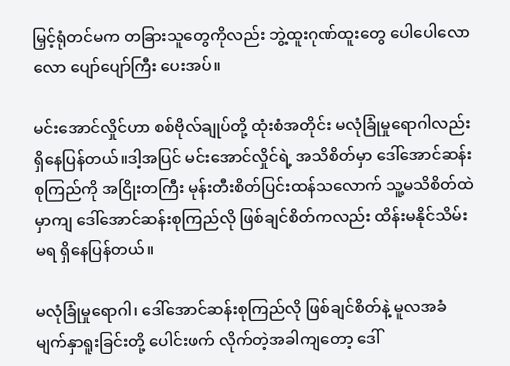မြှင့်ရုံတင်မက တခြားသူတွေကိုလည်း ဘွဲ့ထူးဂုဏ်ထူးတွေ ပေါပေါလောလော ပျော်ပျော်ကြီး ပေးအပ်။

မင်းအောင်လှိုင်ဟာ စစ်ဗိုလ်ချုပ်တို့ ထုံးစံအတိုင်း မလုံခြုံမှုရောဂါလည်းရှိနေပြန်တယ်။ဒါ့အပြင် မင်းအောင်လှိုင်ရဲ့ အသိစိတ်မှာ ဒေါ်အောင်ဆန်းစုကြည်ကို အငြိုးတကြီး မုန်းတီးစိတ်ပြင်းထန်သလောက် သူ့မသိစိတ်ထဲမှာကျ ဒေါ်အောင်ဆန်းစုကြည်လို ဖြစ်ချင်စိတ်ကလည်း ထိန်းမနိုင်သိမ်းမရ ရှိနေပြန်တယ်။

မလုံခြုံမှုရောဂါ၊ ဒေါ်အောင်ဆန်းစုကြည်လို ဖြစ်ချင်စိတ်နဲ့ မူလအခံ မျက်နှာရူးခြင်းတို့ ပေါင်းဖက် လိုက်တဲ့အခါကျတော့ ဒေါ်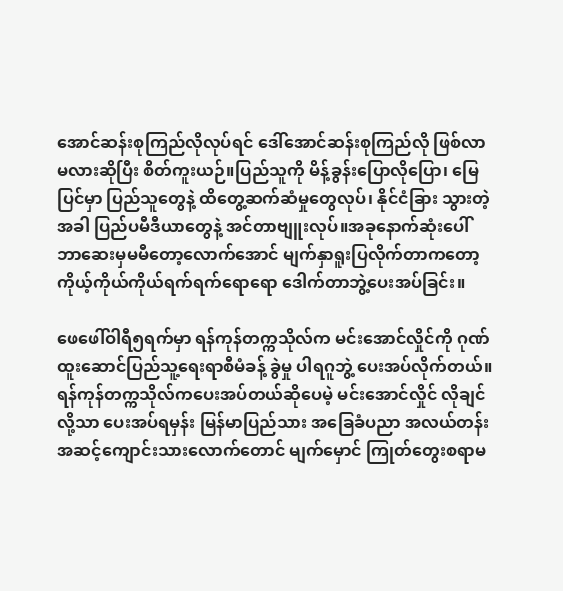အောင်ဆန်းစုကြည်လိုလုပ်ရင် ဒေါ်အောင်ဆန်းစုကြည်လို ဖြစ်လာမလားဆိုပြီး စိတ်ကူးယဉ်။ပြည်သူကို မိန့်ခွန်းပြောလိုပြော၊ မြေပြင်မှာ ပြည်သူတွေနဲ့ ထိတွေ့ဆက်ဆံမှုတွေလုပ်၊ နိုင်ငံခြား သွားတဲ့အခါ ပြည်ပမီဒီယာတွေနဲ့ အင်တာဗျူးလုပ်။အခုနောက်ဆုံးပေါ် ဘာဆေးမှမမီတော့လောက်အောင် မျက်နှာရူးပြလိုက်တာကတော့ ကိုယ့်ကိုယ်ကိုယ်ရက်ရက်ရောရော ဒေါက်တာဘွဲ့ပေးအပ်ခြင်း။

ဖေဖေါ်ဝါရီ၅ရက်မှာ ရန်ကုန်တက္ကသိုလ်က မင်းအောင်လှိုင်ကို ဂုဏ်ထူးဆောင်ပြည်သူ့ရေးရာစီမံခန့် ခွဲမှု ပါရဂူဘွဲ့ ပေးအပ်လိုက်တယ်။ရန်ကုန်တက္ကသိုလ်ကပေးအပ်တယ်ဆိုပေမဲ့ မင်းအောင်လှိုင် လိုချင်လို့သာ ပေးအပ်ရမှန်း မြန်မာပြည်သား အခြေခံပညာ အလယ်တန်းအဆင့်ကျောင်းသားလောက်တောင် မျက်မှောင် ကြုတ်တွေးစရာမ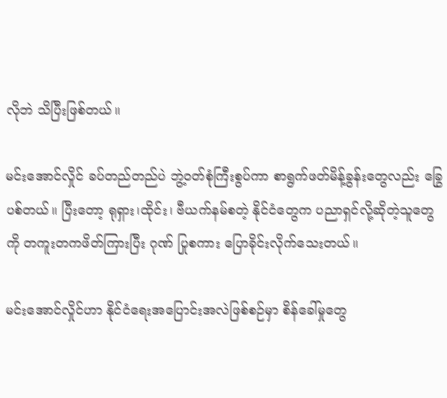လိုဘဲ သိပြီးဖြစ်တယ်။

မင်းအောင်လှိုင် ခပ်တည်တည်ပဲ ဘွဲ့ဝတ်စုံကြီးစွပ်ကာ စာရွက်ဖတ်မိန့်ခွန်းတွေလည်း ခြွေပစ်တယ်။ ပြီးတော့ ရုရှား၊ထိုင်း၊ ဗီယက်နမ်စတဲ့ နိုင်ငံတွေက ပညာရှင်လို့ဆိုတဲ့သူတွေကို တကူးတကဖိတ်ကြားပြီး ဂုဏ် ပြုစကား ပြောခိုင်းလိုက်သေးတယ်။

မင်းအောင်လှိုင်ဟာ နိုင်ငံရေးအပြောင်းအလဲဖြစ်စဉ်မှာ စိန်ခေါ်မှုတွေ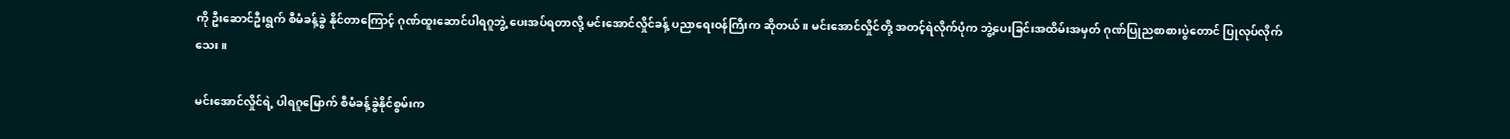ကို ဦးဆောင်ဦးရွက် စီမံခန့်ခွဲ နိုင်တာကြောင့် ဂုဏ်ထူးဆောင်ပါရဂူဘွဲ့ ပေးအပ်ရတာလို့ မင်းအောင်လှိုင်ခန့် ပညာရေးဝန်ကြီးက ဆိုတယ်။ မင်းအောင်လှိုင်တို့ အတင့်ရဲလိုက်ပုံက ဘွဲ့ပေးခြင်းအထိမ်းအမှတ် ဂုဏ်ပြုညစာစားပွဲတောင် ပြုလုပ်လိုက် သေး။

မင်းအောင်လှိုင်ရဲ့ ပါရဂူမြောက် စီမံခန့်ခွဲနိုင်စွမ်းက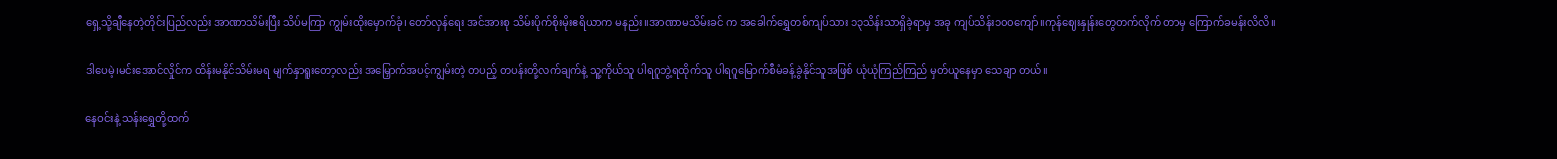ရှေ့သို့ချီနေတဲ့တိုင်းပြည်လည်း အာဏာသိမ်းပြီး သိပ်မကြာ ကျွမ်းထိုးမှောက်ခုံ၊ တော်လှန်ရေး အင်အားစု သိမ်းပိုက်စိုးမိုးဧရိယာက မနည်း။အာဏာမသိမ်းခင် က အခေါက်ရွှေတစ်ကျပ်သား ၁၃သိန်းသာရှိခဲ့ရာမှ အခု ကျပ်သိန်း၁၀၀ကျော်။ကုန်ဈေးနှုန်းတွေတက်လိုက် တာမှ ကြောက်ခမန်းလိလိ။

ဒါပေမဲ့၊မင်းအောင်လှိုင်က ထိန်းမနိုင်သိမ်းမရ မျက်နှာရူးတော့လည်း အမြှောက်အပင့်ကျွမ်းတဲ့ တပည့် တပန်းတို့လက်ချက်နဲ့ သူ့ကိုယ်သူ ပါရဂူဘွဲ့ရထိုက်သူ ပါရဂူမြောက်စီမံခန့်ခွဲနိုင်သူအဖြစ် ယုံယုံကြည်ကြည် မှတ်ယူနေမှာ သေချာ တယ်။

နေဝင်းနဲ့ သန်းရွှေတို့ထက်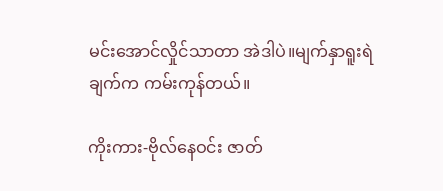မင်းအောင်လှိုင်သာတာ အဲဒါပဲ။မျက်နှာရူးရဲချက်က ကမ်းကုန်တယ်။

ကိုးကား-ဗိုလ်နေဝင်း ဇာတ်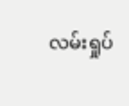လမ်းရှုပ်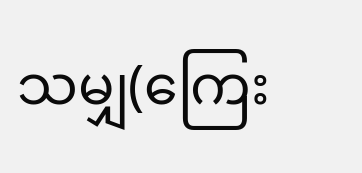သမျှ(ကြေး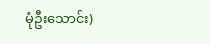မုံဦးသောင်း)